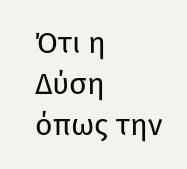Ότι η Δύση όπως την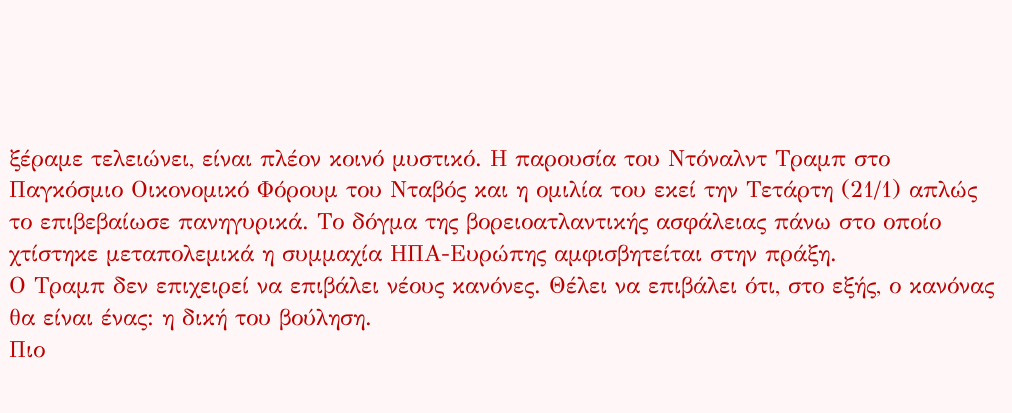ξέραμε τελειώνει, είναι πλέον κοινό μυστικό. Η παρουσία του Ντόναλντ Τραμπ στο Παγκόσμιο Οικονομικό Φόρουμ του Νταβός και η ομιλία του εκεί την Τετάρτη (21/1) απλώς το επιβεβαίωσε πανηγυρικά. Το δόγμα της βορειοατλαντικής ασφάλειας πάνω στο οποίο χτίστηκε μεταπολεμικά η συμμαχία ΗΠΑ-Ευρώπης αμφισβητείται στην πράξη.
Ο Τραμπ δεν επιχειρεί να επιβάλει νέους κανόνες. Θέλει να επιβάλει ότι, στο εξής, ο κανόνας θα είναι ένας: η δική του βούληση.
Πιο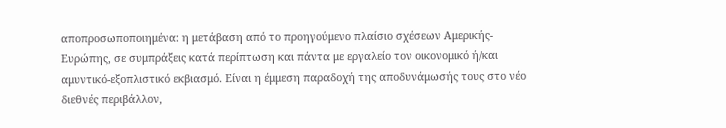αποπροσωποποιημένα: η μετάβαση από το προηγούμενο πλαίσιο σχέσεων Αμερικής-Ευρώπης, σε συμπράξεις κατά περίπτωση και πάντα με εργαλείο τον οικονομικό ή/και αμυντικό-εξοπλιστικό εκβιασμό. Είναι η έμμεση παραδοχή της αποδυνάμωσής τους στο νέο διεθνές περιβάλλον,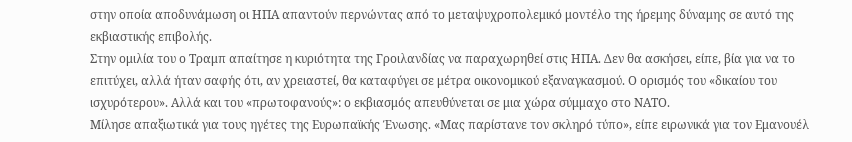στην οποία αποδυνάμωση οι ΗΠΑ απαντούν περνώντας από το μεταψυχροπολεμικό μοντέλο της ήρεμης δύναμης σε αυτό της εκβιαστικής επιβολής.
Στην ομιλία του ο Τραμπ απαίτησε η κυριότητα της Γροιλανδίας να παραχωρηθεί στις ΗΠΑ. Δεν θα ασκήσει, είπε, βία για να το επιτύχει, αλλά ήταν σαφής ότι, αν χρειαστεί, θα καταφύγει σε μέτρα οικονομικού εξαναγκασμού. Ο ορισμός του «δικαίου του ισχυρότερου». Αλλά και του «πρωτοφανούς»: ο εκβιασμός απευθύνεται σε μια χώρα σύμμαχο στο ΝΑΤΟ.
Μίλησε απαξιωτικά για τους ηγέτες της Ευρωπαϊκής Ένωσης. «Μας παρίστανε τον σκληρό τύπο», είπε ειρωνικά για τον Εμανουέλ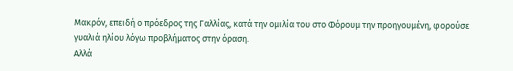Μακρόν, επειδή ο πρόεδρος της Γαλλίας, κατά την ομιλία του στο Φόρουμ την προηγουμένη, φορούσε γυαλιά ηλίου λόγω προβλήματος στην όραση.
Αλλά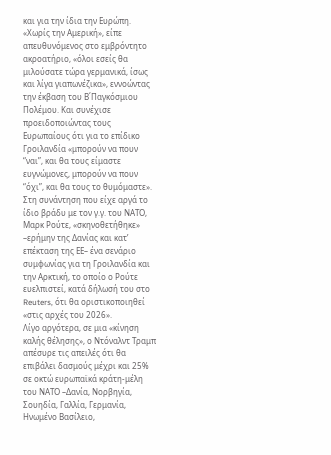και για την ίδια την Ευρώπη. «Χωρίς την Αμερική», είπε απευθυνόμενος στο εμβρόντητο ακροατήριο, «όλοι εσείς θα μιλούσατε τώρα γερμανικά, ίσως και λίγα γιαπωνέζικα», εννοώντας την έκβαση του Β΄Παγκόσμιου Πολέμου. Και συνέχισε προειδοποιώντας τους Ευρωπαίους ότι για το επίδικο Γροιλανδία «μπορούν να πουν “ναι”, και θα τους είμαστε ευγνώμονες, μπορούν να πουν “όχι”, και θα τους το θυμόμαστε».
Στη συνάντηση που είχε αργά το ίδιο βράδυ με τον γ.γ. του ΝΑΤΟ, Μαρκ Ρούτε, «σκηνοθετήθηκε» –ερήμην της Δανίας και κατ’ επέκταση της ΕΕ– ένα σενάριο συμφωνίας για τη Γροιλανδία και την Αρκτική, το οποίο ο Ρούτε ευελπιστεί, κατά δήλωσή του στο Reuters, ότι θα οριστικοποιηθεί «στις αρχές του 2026».
Λίγο αργότερα, σε μια «κίνηση καλής θέλησης», ο Ντόναλντ Τραμπ απέσυρε τις απειλές ότι θα επιβάλει δασμούς μέχρι και 25% σε οκτώ ευρωπαϊκά κράτη-μέλη του ΝΑΤΟ –Δανία, Νορβηγία, Σουηδία, Γαλλία, Γερμανία, Ηνωμένο Βασίλειο,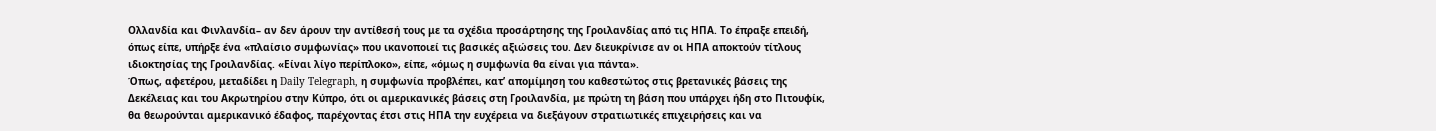Ολλανδία και Φινλανδία– αν δεν άρουν την αντίθεσή τους με τα σχέδια προσάρτησης της Γροιλανδίας από τις ΗΠΑ. Το έπραξε επειδή, όπως είπε, υπήρξε ένα «πλαίσιο συμφωνίας» που ικανοποιεί τις βασικές αξιώσεις του. Δεν διευκρίνισε αν οι ΗΠΑ αποκτούν τίτλους ιδιοκτησίας της Γροιλανδίας. «Είναι λίγο περίπλοκο», είπε, «όμως η συμφωνία θα είναι για πάντα».
Όπως, αφετέρου, μεταδίδει η Daily Telegraph, η συμφωνία προβλέπει, κατ’ απομίμηση του καθεστώτος στις βρετανικές βάσεις της Δεκέλειας και του Ακρωτηρίου στην Κύπρο, ότι οι αμερικανικές βάσεις στη Γροιλανδία, με πρώτη τη βάση που υπάρχει ήδη στο Πιτουφίκ, θα θεωρούνται αμερικανικό έδαφος, παρέχοντας έτσι στις ΗΠΑ την ευχέρεια να διεξάγουν στρατιωτικές επιχειρήσεις και να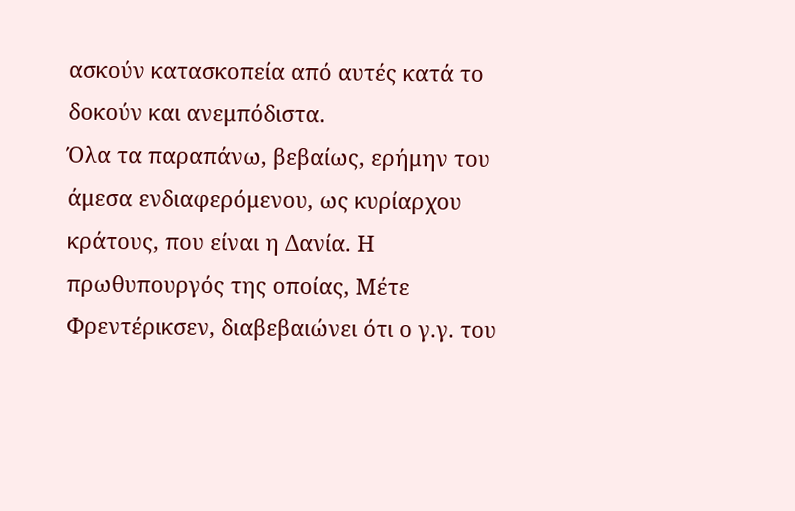ασκούν κατασκοπεία από αυτές κατά το δοκούν και ανεμπόδιστα.
Όλα τα παραπάνω, βεβαίως, ερήμην του άμεσα ενδιαφερόμενου, ως κυρίαρχου κράτους, που είναι η Δανία. Η πρωθυπουργός της οποίας, Μέτε Φρεντέρικσεν, διαβεβαιώνει ότι ο γ.γ. του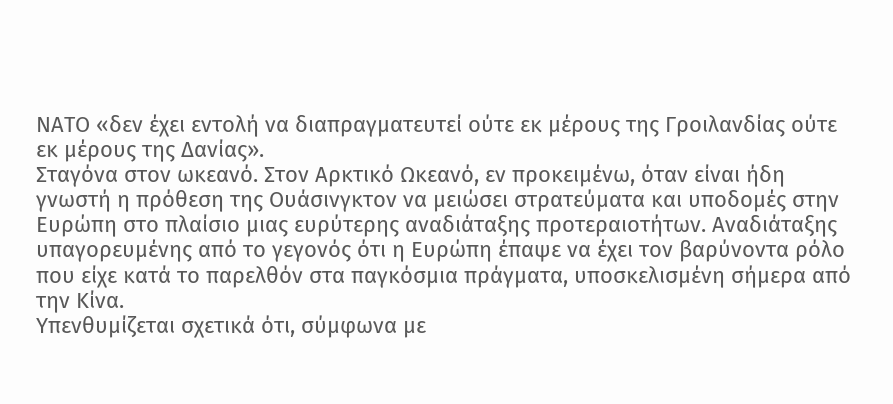ΝΑΤΟ «δεν έχει εντολή να διαπραγματευτεί ούτε εκ μέρους της Γροιλανδίας ούτε εκ μέρους της Δανίας».
Σταγόνα στον ωκεανό. Στον Αρκτικό Ωκεανό, εν προκειμένω, όταν είναι ήδη γνωστή η πρόθεση της Ουάσινγκτον να μειώσει στρατεύματα και υποδομές στην Ευρώπη στο πλαίσιο μιας ευρύτερης αναδιάταξης προτεραιοτήτων. Αναδιάταξης υπαγορευμένης από το γεγονός ότι η Ευρώπη έπαψε να έχει τον βαρύνοντα ρόλο που είχε κατά το παρελθόν στα παγκόσμια πράγματα, υποσκελισμένη σήμερα από την Κίνα.
Υπενθυμίζεται σχετικά ότι, σύμφωνα με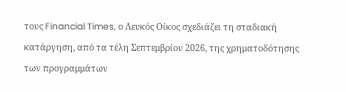τους Financial Times, ο Λευκός Οίκος σχεδιάζει τη σταδιακή κατάργηση, από τα τέλη Σεπτεμβρίου 2026, της χρηματοδότησης των προγραμμάτων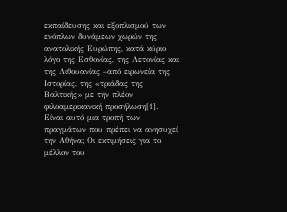εκπαίδευσης και εξοπλισμού των ενόπλων δυνάμεων χωρών της ανατολικής Ευρώπης, κατά κύριο λόγο της Εσθονίας, της Λετονίας και της Λιθουανίας –από ειρωνεία της Ιστορίας, της «τριάδας της Βαλτικής» με την πλέον φιλοαμερικανική προσήλωση[1].
Είναι αυτό μια τροπή των πραγμάτων που πρέπει να ανησυχεί την Αθήνα; Οι εκτιμήσεις για το μέλλον του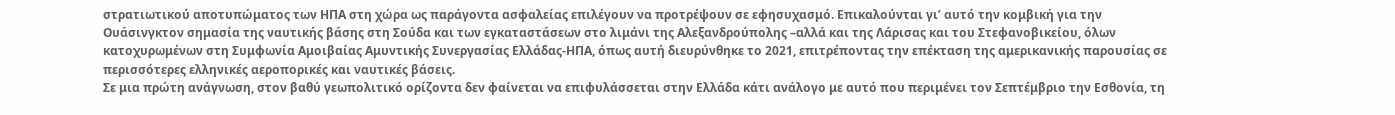στρατιωτικού αποτυπώματος των ΗΠΑ στη χώρα ως παράγοντα ασφαλείας επιλέγουν να προτρέψουν σε εφησυχασμό. Επικαλούνται γι’ αυτό την κομβική για την Ουάσινγκτον σημασία της ναυτικής βάσης στη Σούδα και των εγκαταστάσεων στο λιμάνι της Αλεξανδρούπολης –αλλά και της Λάρισας και του Στεφανοβικείου, όλων κατοχυρωμένων στη Συμφωνία Αμοιβαίας Αμυντικής Συνεργασίας Ελλάδας-ΗΠΑ, όπως αυτή διευρύνθηκε το 2021, επιτρέποντας την επέκταση της αμερικανικής παρουσίας σε περισσότερες ελληνικές αεροπορικές και ναυτικές βάσεις.
Σε μια πρώτη ανάγνωση, στον βαθύ γεωπολιτικό ορίζοντα δεν φαίνεται να επιφυλάσσεται στην Ελλάδα κάτι ανάλογο με αυτό που περιμένει τον Σεπτέμβριο την Εσθονία, τη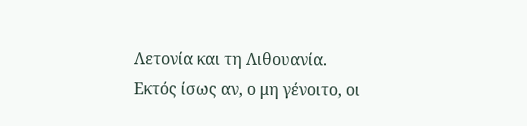Λετονία και τη Λιθουανία.
Εκτός ίσως αν, ο μη γένοιτο, οι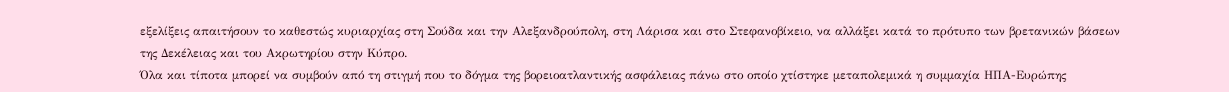εξελίξεις απαιτήσουν το καθεστώς κυριαρχίας στη Σούδα και την Αλεξανδρούπολη, στη Λάρισα και στο Στεφανοβίκειο, να αλλάξει κατά το πρότυπο των βρετανικών βάσεων της Δεκέλειας και του Ακρωτηρίου στην Κύπρο.
Όλα και τίποτα μπορεί να συμβούν από τη στιγμή που το δόγμα της βορειοατλαντικής ασφάλειας πάνω στο οποίο χτίστηκε μεταπολεμικά η συμμαχία ΗΠΑ-Ευρώπης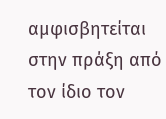αμφισβητείται στην πράξη από τον ίδιο τον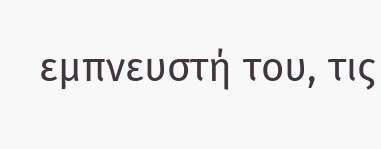εμπνευστή του, τις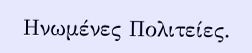Ηνωμένες Πολιτείες.